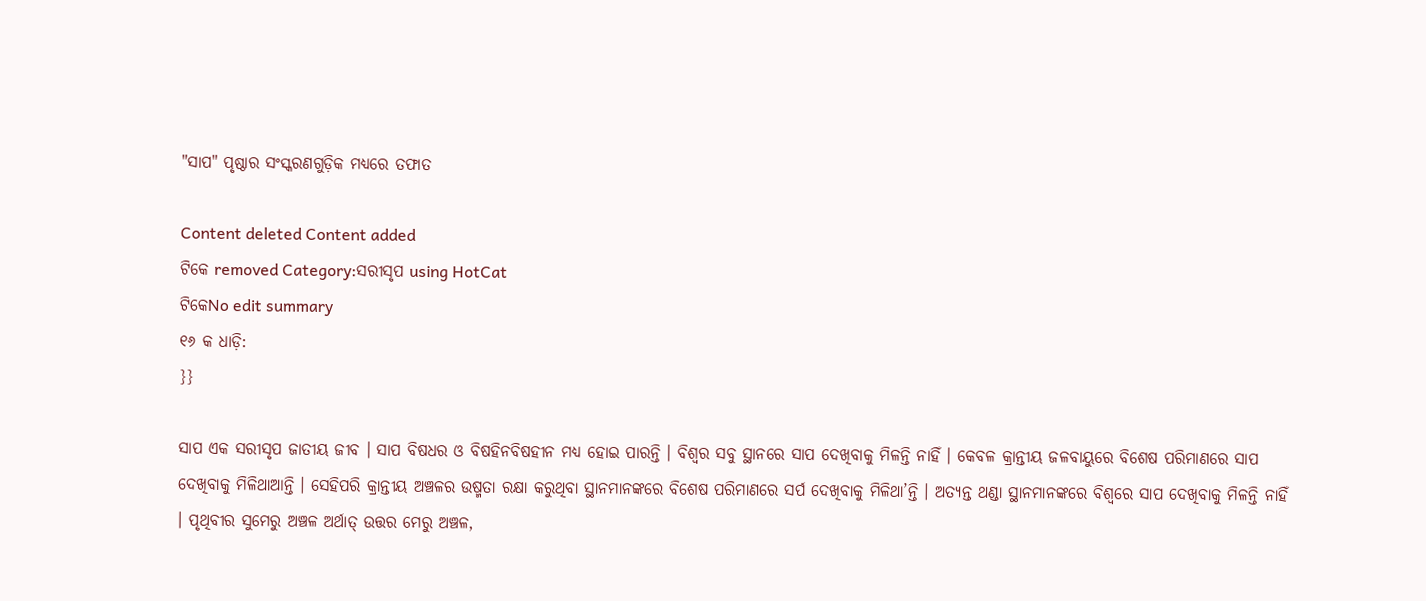"ସାପ" ପୃଷ୍ଠାର ସଂସ୍କରଣ‌ଗୁଡ଼ିକ ମଧ୍ୟରେ ତଫାତ

Content deleted Content added
ଟିକେ removed Category:ସରୀସୃପ using HotCat
ଟିକେNo edit summary
୧୬ କ ଧାଡ଼ି:
}}

ସାପ ଏକ ସରୀସୃପ ଜାତୀୟ ଜୀବ । ସାପ ବିଷଧର ଓ ବିଷହିନବିଷହୀନ ମଧ୍ୟ ହୋଇ ପାରନ୍ତି । ବିଶ୍ୱର ସବୁ ସ୍ଥାନରେ ସାପ ଦେଖିବାକୁ ମିଳନ୍ତି ନାହିଁ । କେବଳ କ୍ରାନ୍ତୀୟ ଜଳବାୟୁରେ ବିଶେଷ ପରିମାଣରେ ସାପ ଦେଖିବାକୁ ମିଳିଥାଆନ୍ତି । ସେହିପରି କ୍ରାନ୍ତୀୟ ଅଞ୍ଚଳର ଉଷ୍ମତା ରକ୍ଷା କରୁଥିବା ସ୍ଥାନମାନଙ୍କରେ ବିଶେଷ ପରିମାଣରେ ସର୍ପ ଦେଖିବାକୁ ମିଳିଥା’ନ୍ତି । ଅତ୍ୟନ୍ତ ଥଣ୍ଡା ସ୍ଥାନମାନଙ୍କରେ ବିଶ୍ୱରେ ସାପ ଦେଖିବାକୁ ମିଳନ୍ତି ନାହିଁ । ପୃଥିବୀର ସୁମେରୁ ଅଞ୍ଚଳ ଅର୍ଥାତ୍‍ ଉତ୍ତର ମେରୁ ଅଞ୍ଚଳ,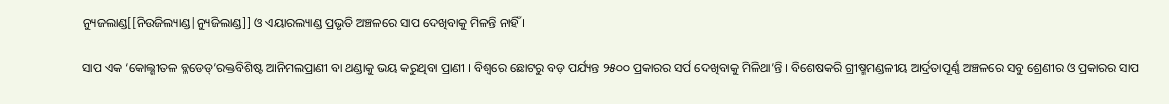ନ୍ୟୁଜଲାଣ୍ଡ[[ନିଉଜିଲ୍ୟାଣ୍ଡ|ନ୍ୟୁଜିଲାଣ୍ଡ]] ଓ ଏୟାରଲ୍ୟାଣ୍ଡ ପ୍ରଭୃତି ଅଞ୍ଚଳରେ ସାପ ଦେଖିବାକୁ ମିଳନ୍ତି ନାହିଁ ।

ସାପ ଏକ ‘କୋଲ୍ଶୀତଳ ବ୍ଳଡେଡ୍‍’ରକ୍ତବିଶିଷ୍ଟ ଆନିମଲପ୍ରାଣୀ ବା ଥଣ୍ଡାକୁ ଭୟ କରୁଥିବା ପ୍ରାଣୀ । ବିଶ୍ୱରେ ଛୋଟରୁ ବଡ଼ ପର୍ଯ୍ୟନ୍ତ ୨୫୦୦ ପ୍ରକାରର ସର୍ପ ଦେଖିବାକୁ ମିଳିଥା’ନ୍ତି । ବିଶେଷକରି ଗ୍ରୀଷ୍ମମଣ୍ଡଳୀୟ ଆର୍ଦ୍ରତାପୂର୍ଣ୍ଣ ଅଞ୍ଚଳରେ ସବୁ ଶ୍ରେଣୀର ଓ ପ୍ରକାରର ସାପ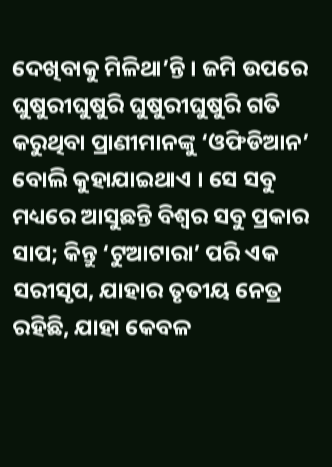ଦେଖିବାକୁ ମିଳିଥା’ନ୍ତି । ଜମି ଉପରେ ଘୁଷୁରୀଘୁଷୁରି ଘୁଷୁରୀଘୁଷୁରି ଗତି କରୁଥିବା ପ୍ରାଣୀମାନଙ୍କୁ ‘ଓଫିଡିଆନ’ ବୋଲି କୁହାଯାଇଥାଏ । ସେ ସବୁ ମଧ୍ୟରେ ଆସୁଛନ୍ତି ବିଶ୍ୱର ସବୁ ପ୍ରକାର ସାପ; କିନ୍ତୁ ‘ଟୁଆଟାରା’ ପରି ଏକ ସରୀସୃପ, ଯାହାର ତୃତୀୟ ନେତ୍ର ରହିଛି, ଯାହା କେବଳ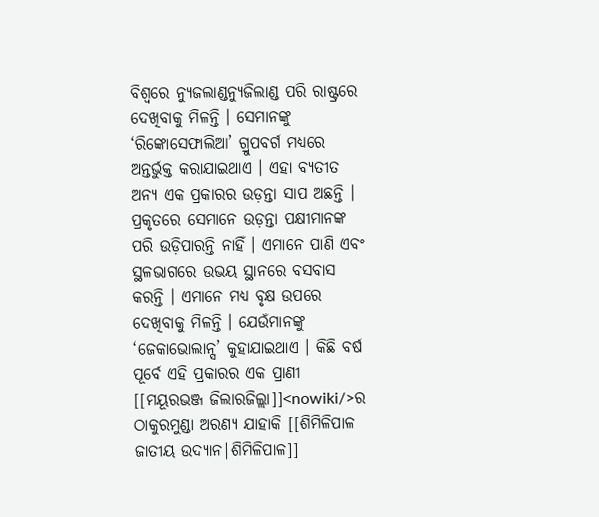ବିଶ୍ୱରେ ନ୍ୟୁଜଲାଣ୍ଡନ୍ୟୁଜିଲାଣ୍ଡ ପରି ରାଷ୍ଟ୍ରରେ ଦେଖିବାକୁ ମିଳନ୍ତି । ସେମାନଙ୍କୁ ‘ରିଙ୍କୋସେଫାଲିଆ’ ଗ୍ରୁପବର୍ଗ ମଧ୍ୟରେ ଅନ୍ତର୍ଭୁକ୍ତ କରାଯାଇଥାଏ । ଏହା ବ୍ୟତୀତ ଅନ୍ୟ ଏକ ପ୍ରକାରର ଉଡ଼ନ୍ତା ସାପ ଅଛନ୍ତି । ପ୍ରକୃତରେ ସେମାନେ ଉଡ଼ନ୍ତା ପକ୍ଷୀମାନଙ୍କ ପରି ଉଡ଼ିପାରନ୍ତି ନାହିଁ । ଏମାନେ ପାଣି ଏବଂ ସ୍ଥଳଭାଗରେ ଉଭୟ ସ୍ଥାନରେ ବସବାସ କରନ୍ତି । ଏମାନେ ମଧ୍ୟ ବୃକ୍ଷ ଉପରେ ଦେଖିବାକୁ ମିଳନ୍ତି । ଯେଉଁମାନଙ୍କୁ ‘ଜେକାଭୋଲାନ୍ସ’ କୁହାଯାଇଥାଏ । କିଛି ବର୍ଷ ପୂର୍ବେ ଏହି ପ୍ରକାରର ଏକ ପ୍ରାଣୀ [[ମୟୂରଭଞ୍ଜ ଜିଲାରଜିଲ୍ଲା]]<nowiki/>ର ଠାକୁରମୁଣ୍ଡା ଅରଣ୍ୟ ଯାହାକି [[ଶିମିଳିପାଳ ଜାତୀୟ ଉଦ୍ୟାନ|ଶିମିଳିପାଳ]]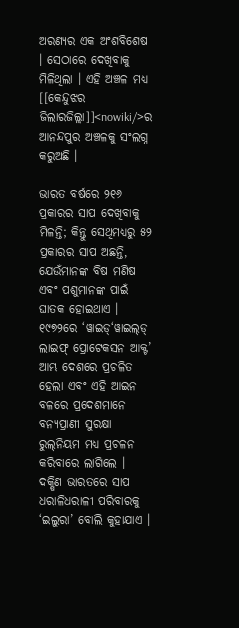ଅରଣ୍ୟର ଏକ ଅଂଶବିଶେଷ । ସେଠାରେ ଦେଖିବାକୁ ମିଳିଥିଲା । ଏହି ଅଞ୍ଚଳ ମଧ୍ୟ [[କେନ୍ଦୁଝର ଜିଲାରଜିଲ୍ଲା]]<nowiki/>ର ଆନନ୍ଦପୁର ଅଞ୍ଚଳକୁ ସଂଲଗ୍ନ କରୁଅଛି ।

ଭାରତ ବର୍ଷରେ ୨୧୬ ପ୍ରକାରର ସାପ ଦେଖିବାକୁ ମିଳନ୍ତି; କିନ୍ତୁ ସେଥିମଧ୍ୟରୁ ୫୨ ପ୍ରକାରର ସାପ ଅଛନ୍ତି, ଯେଉଁମାନଙ୍କ ବିଷ ମଣିଷ ଏବଂ ପଶୁମାନଙ୍କ ପାଇଁ ଘାତକ ହୋଇଥାଏ । ୧୯୭୨ରେ ‘ୱାଇଡ୍‍‘ୱାଇଲ୍‍ଡ୍‍ ଲାଇଫ୍‍ ପ୍ରୋଟେକସନ ଆକ୍ଟ’ ଆମ୍ଭ ଦେଶରେ ପ୍ରଚଳିତ ହେଲା ଏବଂ ଏହି ଆଇନ ବଳରେ ପ୍ରଦେଶମାନେ ବନ୍ୟପ୍ରାଣୀ ସୁରକ୍ଷା ରୁଲ୍‍ନିୟମ ମଧ୍ୟ ପ୍ରଚଳନ କରିବାରେ ଲାଗିଲେ ।
ଦକ୍ଷିଣ ଭାରତରେ ସାପ ଧରାଳିଧରାଳୀ ପରିବାରକୁ ‘ଇଲୁରା’ ବୋଲି କୁହାଯାଏ ।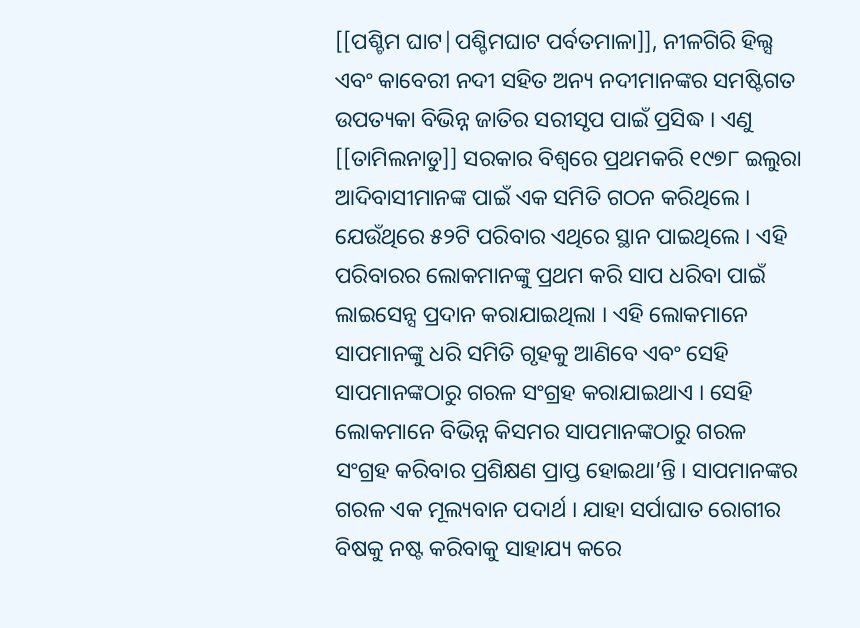[[ପଶ୍ଚିମ ଘାଟ|ପଶ୍ଚିମଘାଟ ପର୍ବତମାଳା]], ନୀଳଗିରି ହିଲ୍ସ ଏବଂ କାବେରୀ ନଦୀ ସହିତ ଅନ୍ୟ ନଦୀମାନଙ୍କର ସମଷ୍ଟିଗତ ଉପତ୍ୟକା ବିଭିନ୍ନ ଜାତିର ସରୀସୃପ ପାଇଁ ପ୍ରସିଦ୍ଧ । ଏଣୁ [[ତାମିଲନାଡୁ]] ସରକାର ବିଶ୍ୱରେ ପ୍ରଥମକରି ୧୯୭୮ ଇଲୁରା ଆଦିବାସୀମାନଙ୍କ ପାଇଁ ଏକ ସମିତି ଗଠନ କରିଥିଲେ । ଯେଉଁଥିରେ ୫୨ଟି ପରିବାର ଏଥିରେ ସ୍ଥାନ ପାଇଥିଲେ । ଏହି ପରିବାରର ଲୋକମାନଙ୍କୁ ପ୍ରଥମ କରି ସାପ ଧରିବା ପାଇଁ ଲାଇସେନ୍ସ ପ୍ରଦାନ କରାଯାଇଥିଲା । ଏହି ଲୋକମାନେ ସାପମାନଙ୍କୁ ଧରି ସମିତି ଗୃହକୁ ଆଣିବେ ଏବଂ ସେହି ସାପମାନଙ୍କଠାରୁ ଗରଳ ସଂଗ୍ରହ କରାଯାଇଥାଏ । ସେହି ଲୋକମାନେ ବିଭିନ୍ନ କିସମର ସାପମାନଙ୍କଠାରୁ ଗରଳ ସଂଗ୍ରହ କରିବାର ପ୍ରଶିକ୍ଷଣ ପ୍ରାପ୍ତ ହୋଇଥା’ନ୍ତି । ସାପମାନଙ୍କର ଗରଳ ଏକ ମୂଲ୍ୟବାନ ପଦାର୍ଥ । ଯାହା ସର୍ପାଘାତ ରୋଗୀର ବିଷକୁ ନଷ୍ଟ କରିବାକୁ ସାହାଯ୍ୟ କରେ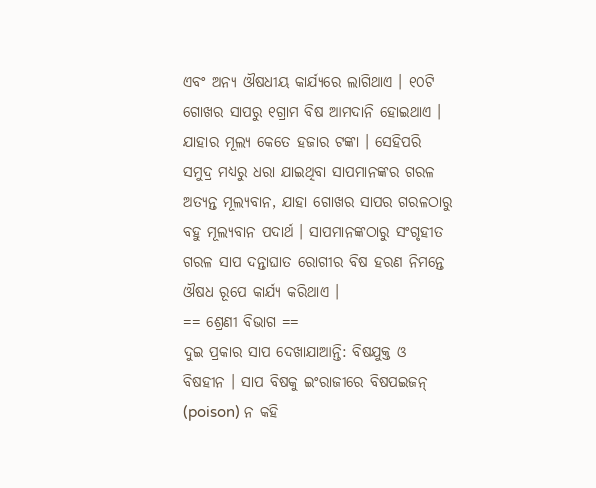ଏବଂ ଅନ୍ୟ ଔଷଧୀୟ କାର୍ଯ୍ୟରେ ଲାଗିଥାଏ । ୧୦ଟି ଗୋଖର ସାପରୁ ୧ଗ୍ରାମ ବିଷ ଆମଦାନି ହୋଇଥାଏ । ଯାହାର ମୂଲ୍ୟ କେତେ ହଜାର ଟଙ୍କା । ସେହିପରି ସମୁଦ୍ର ମଧ୍ୟରୁ ଧରା ଯାଇଥିବା ସାପମାନଙ୍କର ଗରଳ ଅତ୍ୟନ୍ତ ମୂଲ୍ୟବାନ, ଯାହା ଗୋଖର ସାପର ଗରଳଠାରୁ ବହୁ ମୂଲ୍ୟବାନ ପଦାର୍ଥ । ସାପମାନଙ୍କଠାରୁ ସଂଗୃହୀତ ଗରଳ ସାପ ଦନ୍ତାଘାତ ରୋଗୀର ବିଷ ହରଣ ନିମନ୍ତେ ଔଷଧ ରୂପେ କାର୍ଯ୍ୟ କରିଥାଏ ।
== ଶ୍ରେଣୀ ବିଭାଗ ==
ଦୁଇ ପ୍ରକାର ସାପ ଦେଖାଯାଆନ୍ତି: ବିଷଯୁକ୍ତ ଓ ବିଷହୀନ । ସାପ ବିଷକୁ ଇଂରାଜୀରେ ବିଷପଇଜନ୍ (poison) ନ କହି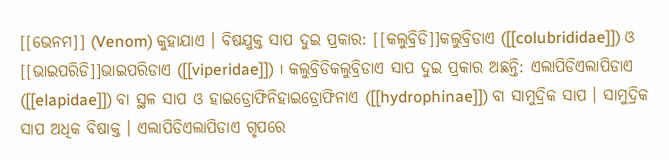[[ଭେନମ]] (Venom) କୁହାଯାଏ । ବିଷଯୁକ୍ତ ସାପ ଦୁଇ ପ୍ରକାର: [[କଲୁବ୍ରିଡି]]କଲୁବ୍ରିଡାଏ ([[colubrididae]]) ଓ [[ଭାଇପରିଡି]]ଭାଇପରିଡାଏ ([[viperidae]]) । କଲୁବ୍ରିଡିକଲୁବ୍ରିଡାଏ ସାପ ଦୁଇ ପ୍ରକାର ଅଛନ୍ତି: ଏଲାପିଡିଏଲାପିଡାଏ ([[elapidae]]) ବା ସ୍ଥଳ ସାପ ଓ ହାଇଡ୍ରୋଫିନିହାଇଡ୍ରୋଫିନାଏ ([[hydrophinae]]) ବା ସାମୁଦ୍ରିକ ସାପ । ସାମୁଦ୍ରିକ ସାପ ଅଧିକ ବିଷାକ୍ତ । ଏଲାପିଡିଏଲାପିଡାଏ ଗୃପରେ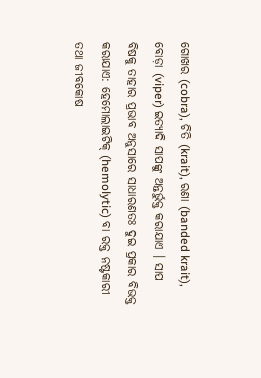ଗୋଖର (cobra), ଚିତି (krait), ରଣା (banded krait), ବୋଡ଼ା (viper) ଇତ୍ୟାଦି ସାପଙ୍କୁ ଅନ୍ତର୍ଭୁକ୍ତ କରାଯାଏ । ସାପ ବିଷକୁ ତାହାର ପ୍ରଭାବ ଅନୁସାରେ ସାଧାରଣତଃ ଦୁଇ ପ୍ରକାର ବିଭକ୍ତ କରାଯାଏ: ହେମୋଲାଇଟିକ୍ (hemolytic) ବା ରକ୍ତ ନଷ୍ଟକାରୀ ତଥା ଜୀବକୋଷ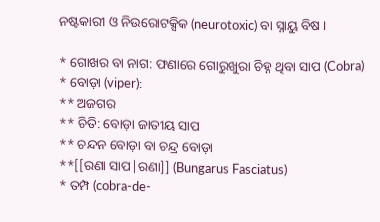ନଷ୍ଟକାରୀ ଓ ନିଉରୋଟକ୍ସିକ (neurotoxic) ବା ସ୍ନାୟୁ ବିଷ ।

* ଗୋଖର ବା ନାଗ: ଫଣାରେ ଗୋରୁଖୁରା ଚିହ୍ନ ଥିବା ସାପ (Cobra)
* ବୋଡ଼ା (viper):
** ଅଜଗର
** ଚିତି: ବୋଡ଼ା ଜାତୀୟ ସାପ
** ଚନ୍ଦନ ବୋଡ଼ା ବା ଚନ୍ଦ୍ର ବୋଡ଼ା
**[[ରଣା ସାପ|ରଣା]] (Bungarus Fasciatus)
* ତମ୍ପ (cobra-de-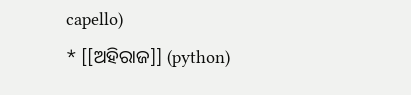capello)
* [[ଅହିରାଜ]] (python)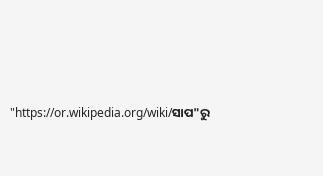"https://or.wikipedia.org/wiki/ସାପ"ରୁ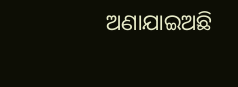ଅଣାଯାଇଅଛି